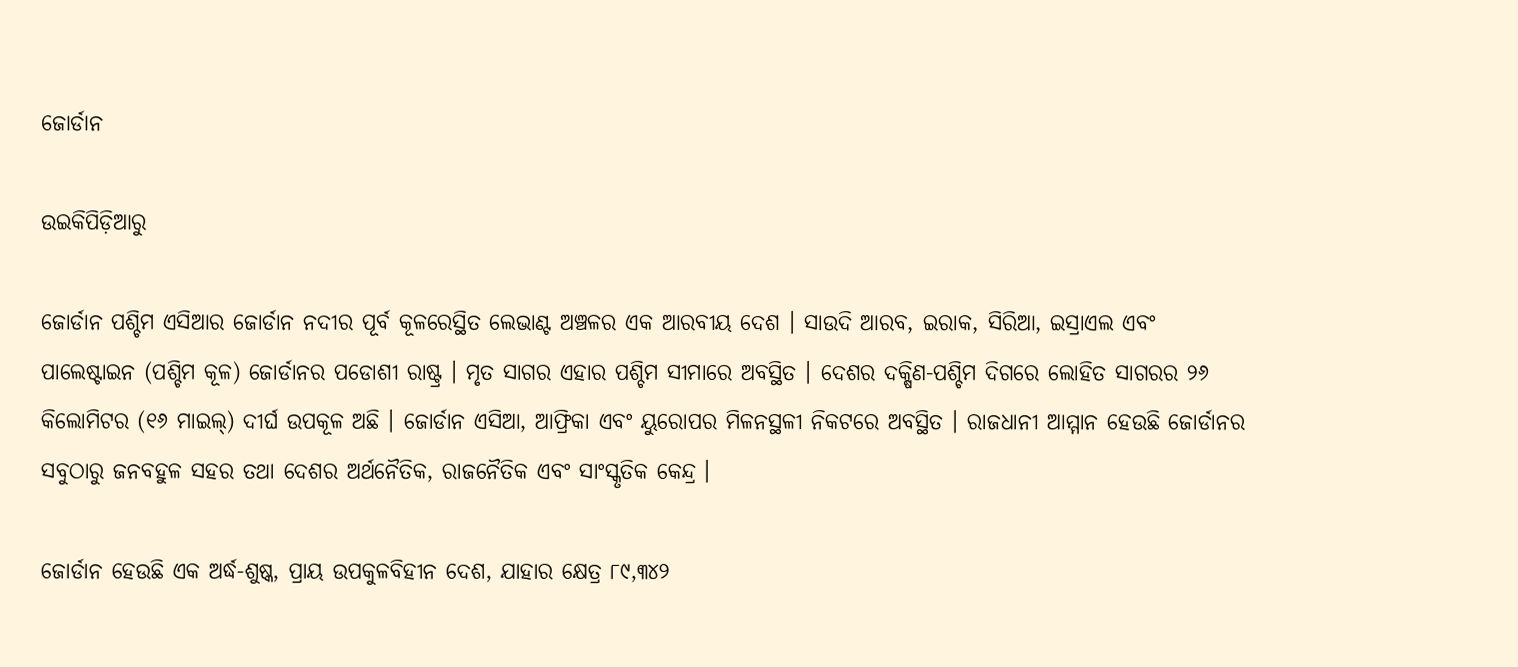ଜୋର୍ଡାନ

ଉଇକିପିଡ଼ିଆ‌ରୁ

ଜୋର୍ଡାନ ପଶ୍ଚିମ ଏସିଆର ଜୋର୍ଡାନ ନଦୀର ପୂର୍ବ କୂଳରେସ୍ଥିତ ଲେଭାଣ୍ଟ ଅଞ୍ଚଳର ଏକ ଆରବୀୟ ଦେଶ । ସାଉଦି ଆରବ, ଇରାକ, ସିରିଆ, ଇସ୍ରାଏଲ ଏବଂ ପାଲେଷ୍ଟାଇନ (ପଶ୍ଚିମ କୂଳ) ଜୋର୍ଡାନର ପଡୋଶୀ ରାଷ୍ଟ୍ର । ମୃତ ସାଗର ଏହାର ପଶ୍ଚିମ ସୀମାରେ ଅବସ୍ଥିତ । ଦେଶର ଦକ୍ଷିଣ-ପଶ୍ଚିମ ଦିଗରେ ଲୋହିତ ସାଗରର ୨୬ କିଲୋମିଟର (୧୬ ମାଇଲ୍) ଦୀର୍ଘ ଉପକୂଳ ଅଛି । ଜୋର୍ଡାନ ଏସିଆ, ଆଫ୍ରିକା ଏବଂ ୟୁରୋପର ମିଳନସ୍ଥଳୀ ନିକଟରେ ଅବସ୍ଥିତ । ରାଜଧାନୀ ଆମ୍ମାନ ହେଉଛି ଜୋର୍ଡାନର ସବୁଠାରୁ ଜନବହୁଳ ସହର ତଥା ଦେଶର ଅର୍ଥନୈତିକ, ରାଜନୈତିକ ଏବଂ ସାଂସ୍କୃତିକ କେନ୍ଦ୍ର ।

ଜୋର୍ଡାନ ହେଉଛି ଏକ ଅର୍ଦ୍ଧ-ଶୁଷ୍କ, ପ୍ରାୟ ଉପକୁଳବିହୀନ ଦେଶ, ଯାହାର କ୍ଷେତ୍ର ୮୯,୩୪୨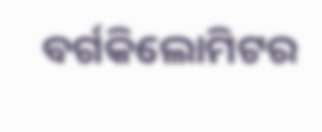ବର୍ଗକିଲୋମିଟର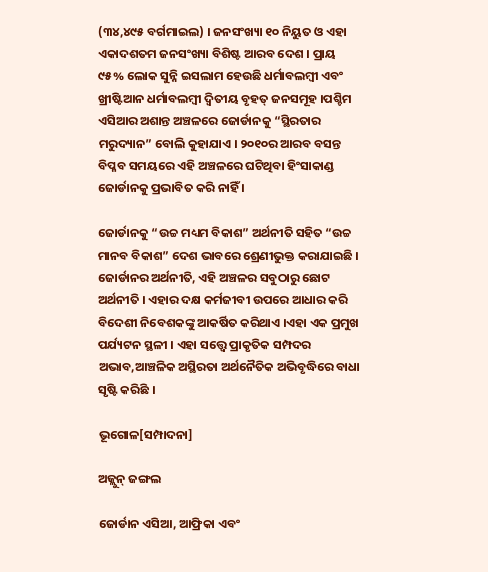(୩୪,୪୯୫ ବର୍ଗମାଇଲ) । ଜନସଂଖ୍ୟା ୧୦ ନିୟୁତ ଓ ଏହା ଏକାଦଶତମ ଜନସଂଖ୍ୟା ବିଶିଷ୍ଟ ଆରବ ଦେଶ । ପ୍ରାୟ ୯୫% ଲୋକ ସୁନ୍ନି ଇସଲାମ ହେଉଛି ଧର୍ମାବଲମ୍ବୀ ଏବଂ ଖ୍ରୀଷ୍ଟିଆନ ଧର୍ମାବଲମ୍ବୀ ଦ୍ୱିତୀୟ ବୃହତ୍ ଜନସମୂହ ।ପଶ୍ଚିମ ଏସିଆର ଅଶାନ୍ତ ଅଞ୍ଚଳରେ ଜୋର୍ଡାନକୁ “ସ୍ଥିରତାର ମରୁଦ୍ୟାନ” ବୋଲି କୁହାଯାଏ । ୨୦୧୦ର ଆରବ ବସନ୍ତ ବିପ୍ଳବ ସମୟରେ ଏହି ଅଞ୍ଚଳରେ ଘଟିଥିବା ହିଂସାକାଣ୍ଡ ଜୋର୍ଡାନକୁ ପ୍ରଭାବିତ କରି ନାହିଁ ।

ଜୋର୍ଡାନକୁ “ଉଚ୍ଚ ମଧ୍ୟମ ବିକାଶ” ଅର୍ଥନୀତି ସହିତ “ଉଚ୍ଚ ମାନବ ବିକାଶ” ଦେଶ ଭାବରେ ଶ୍ରେଣୀଭୁକ୍ତ କରାଯାଇଛି । ଜୋର୍ଡାନର ଅର୍ଥନୀତି, ଏହି ଅଞ୍ଚଳର ସବୁଠାରୁ ଛୋଟ ଅର୍ଥନୀତି । ଏହାର ଦକ୍ଷ କର୍ମଜୀବୀ ଉପରେ ଆଧାର କରି ବିଦେଶୀ ନିବେଶକଙ୍କୁ ଆକର୍ଷିତ କରିଥାଏ ।ଏହା ଏକ ପ୍ରମୁଖ ପର୍ଯ୍ୟଟନ ସ୍ଥଳୀ । ଏହା ସତ୍ତ୍ୱେ ପ୍ରାକୃତିକ ସମ୍ପଦର ଅଭାବ,ଆଞ୍ଚଳିକ ଅସ୍ଥିରତା ଅର୍ଥନୈତିକ ଅଭିବୃଦ୍ଧିରେ ବାଧା ସୃଷ୍ଟି କରିଛି ।

ଭୂଗୋଳ[ସମ୍ପାଦନା]

ଅଜ୍ଲୁନ୍ ଜଙ୍ଗଲ

ଜୋର୍ଡାନ ଏସିଆ, ଆଫ୍ରିକା ଏବଂ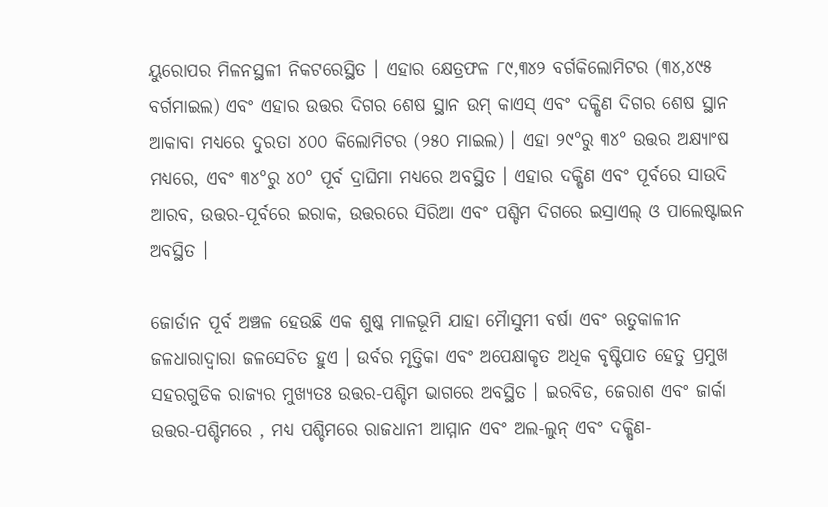ୟୁରୋପର ମିଳନସ୍ଥଳୀ ନିକଟରେସ୍ଥିତ । ଏହାର କ୍ଷେତ୍ରଫଳ ୮୯,୩୪୨ ବର୍ଗକିଲୋମିଟର (୩୪,୪୯୫ ବର୍ଗମାଇଲ) ଏବଂ ଏହାର ଉତ୍ତର ଦିଗର ଶେଷ ସ୍ଥାନ ଉମ୍ କାଏସ୍ ଏବଂ ଦକ୍ଷିଣ ଦିଗର ଶେଷ ସ୍ଥାନ ଆକାବା ମଧ୍ୟରେ ଦୁରତା ୪୦୦ କିଲୋମିଟର (୨୫୦ ମାଇଲ) । ଏହା ୨୯°ରୁ ୩୪° ଉତ୍ତର ଅକ୍ଷ୍ୟାଂଷ ମଧ୍ୟରେ, ଏବଂ ୩୪°ରୁ ୪୦° ପୂର୍ବ ଦ୍ରାଘିମା ମଧ୍ୟରେ ଅବସ୍ଥିତ । ଏହାର ଦକ୍ଷିଣ ଏବଂ ପୂର୍ବରେ ସାଉଦି ଆରବ, ଉତ୍ତର-ପୂର୍ବରେ ଇରାକ, ଉତ୍ତରରେ ସିରିଆ ଏବଂ ପଶ୍ଚିମ ଦିଗରେ ଇସ୍ରାଏଲ୍ ଓ ପାଲେଷ୍ଟାଇନ ଅବସ୍ଥିତ ।

ଜୋର୍ଡାନ ପୂର୍ବ ଅଞ୍ଚଳ ହେଉଛି ଏକ ଶୁଷ୍କ ମାଳଭୂମି ଯାହା ମୋୖସୁମୀ ବର୍ଷା ଏବଂ ଋତୁକାଳୀନ ଜଳଧାରାଦ୍ୱାରା ଜଳସେଚିତ ହୁଏ । ଉର୍ବର ମୃତ୍ତିକା ଏବଂ ଅପେକ୍ଷାକୃତ ଅଧିକ ବୃଷ୍ଟିପାତ ହେତୁ ପ୍ରମୁଖ ସହରଗୁଡିକ ରାଜ୍ୟର ମୁଖ୍ୟତଃ ଉତ୍ତର-ପଶ୍ଚିମ ଭାଗରେ ଅବସ୍ଥିତ । ଇରବିଡ, ଜେରାଶ ଏବଂ ଜାର୍କା ଉତ୍ତର-ପଶ୍ଚିମରେ , ମଧ୍ୟ ପଶ୍ଚିମରେ ରାଜଧାନୀ ଆମ୍ମାନ ଏବଂ ଅଲ-ଲୁନ୍ ଏବଂ ଦକ୍ଷିଣ-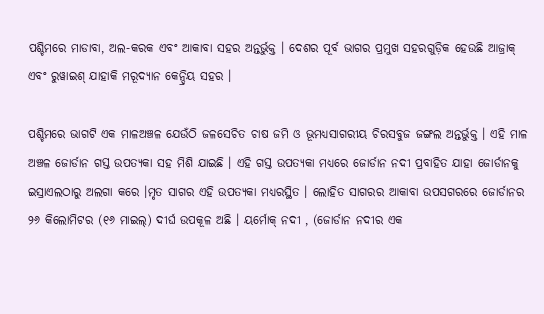ପଶ୍ଚିମରେ ମାଡାବା, ଅଲ-କରକ ଏବଂ ଆକାବା ସହର ଅନ୍ତର୍ଭୁକ୍ତ । ଦେଶର ପୂର୍ବ ଭାଗର ପ୍ରମୁଖ ସହରଗୁଡ଼ିକ ହେଉଛି ଆଜ୍ରାକ୍ ଏବଂ ରୁୱାଇଶ୍ ଯାହାକି ମରୂଦ୍ୟାନ କେନ୍ଦ୍ରିୟ ସହର ।

ପଶ୍ଚିମରେ ଭାଗଟି ଏକ ମାଳଅଞ୍ଚଳ ଯେଉଁଠି ଜଳସେଚିତ ଚାଷ ଜମି ଓ ଭୂମଧ୍ୟସାଗରୀୟ ଚିରସବୁଜ ଜଙ୍ଗଲ ଅନ୍ତର୍ଭୁକ୍ତ । ଏହି ମାଳ ଅଞ୍ଚଳ ଜୋର୍ଡାନ ଗସ୍ତ ଉପତ୍ୟକା ସହ ମିଶି ଯାଇଛି । ଏହି ଗସ୍ତ ଉପତ୍ୟକା ମଧ୍ୟରେ ଜୋର୍ଡାନ ନଦୀ ପ୍ରବାହିତ ଯାହା ଜୋର୍ଡାନକୁ ଇସ୍ରାଏଲଠାରୁ ଅଲଗା କରେ ।ମୃତ ସାଗର ଏହି ଉପତ୍ୟକା ମଧ୍ୟରସ୍ଥିତ । ଲୋହିତ ସାଗରର ଆକାବା ଉପସଗରରେ ଜୋର୍ଡାନର ୨୬ କିଲୋମିଟର (୧୬ ମାଇଲ୍) ଦୀର୍ଘ ଉପକୂଳ ଅଛି । ୟର୍ମୋକ୍ ନଦୀ , (ଜୋର୍ଡାନ ନଦୀର ଏକ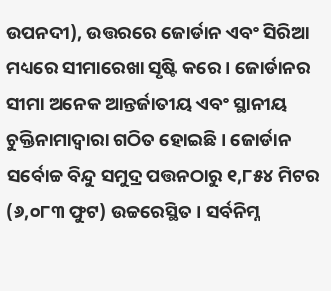ଉପନଦୀ), ଉତ୍ତରରେ ଜୋର୍ଡାନ ଏବଂ ସିରିଆ ମଧ୍ୟରେ ସୀମାରେଖା ସୃଷ୍ଟି କରେ । ଜୋର୍ଡାନର ସୀମା ଅନେକ ଆନ୍ତର୍ଜାତୀୟ ଏବଂ ସ୍ଥାନୀୟ ଚୁକ୍ତିନାମାଦ୍ୱାରା ଗଠିତ ହୋଇଛି । ଜୋର୍ଡାନ ସର୍ବୋଚ୍ଚ ବିନ୍ଦୁ ସମୁଦ୍ର ପତ୍ତନଠାରୁ ୧,୮୫୪ ମିଟର (୬,୦୮୩ ଫୁଟ) ଉଚ୍ଚରେସ୍ଥିତ । ସର୍ବନିମ୍ନ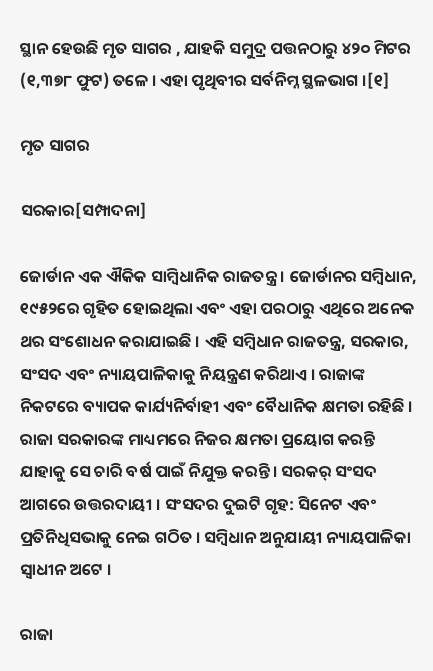ସ୍ଥାନ ହେଉଛି ମୃତ ସାଗର , ଯାହକି ସମୁଦ୍ର ପତ୍ତନଠାରୁ ୪୨୦ ମିଟର (୧,୩୭୮ ଫୁଟ) ତଳେ । ଏହା ପୃଥିବୀର ସର୍ବନିମ୍ନ ସ୍ଥଳଭାଗ ।[୧]

ମୃତ ସାଗର

ସରକାର[ସମ୍ପାଦନା]

ଜୋର୍ଡାନ ଏକ ଐକିକ ସାମ୍ବିଧାନିକ ରାଜତନ୍ତ୍ର । ଜୋର୍ଡାନର ସମ୍ବିଧାନ, ୧୯୫୨ରେ ଗୃହିତ ହୋଇଥିଲା ଏବଂ ଏହା ପରଠାରୁ ଏଥିରେ ଅନେକ ଥର ସଂଶୋଧନ କରାଯାଇଛି । ଏହି ସମ୍ବିଧାନ ରାଜତନ୍ତ୍ର, ସରକାର, ସଂସଦ ଏବଂ ନ୍ୟାୟପାଳିକାକୁ ନିୟନ୍ତ୍ରଣ କରିଥାଏ । ରାଜାଙ୍କ ନିକଟରେ ବ୍ୟାପକ କାର୍ଯ୍ୟନିର୍ବାହୀ ଏବଂ ବୈଧାନିକ କ୍ଷମତା ରହିଛି । ରାଜା ସରକାରଙ୍କ ମାଧ୍ୟମରେ ନିଜର କ୍ଷମତା ପ୍ରୟୋଗ କରନ୍ତି ଯାହାକୁ ସେ ଚାରି ବର୍ଷ ପାଇଁ ନିଯୁକ୍ତ କରନ୍ତି । ସରକର୍ ସଂସଦ ଆଗରେ ଉତ୍ତରଦାୟୀ । ସଂସଦର ଦୁଇଟି ଗୃହ: ସିନେଟ ଏବଂ ପ୍ରତିନିଧିସଭାକୁ ନେଇ ଗଠିତ । ସମ୍ବିଧାନ ଅନୁଯାୟୀ ନ୍ୟାୟପାଳିକା ସ୍ୱାଧୀନ ଅଟେ ।

ରାଜା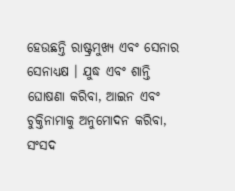ହେଉଛନ୍ତି ରାଷ୍ଟ୍ରମୁଖ୍ୟ ଏବଂ ସେନାର ସେନାଧ୍ୟକ୍ଷ । ଯୁଦ୍ଧ ଏବଂ ଶାନ୍ତି ଘୋଷଣା କରିବା, ଆଇନ ଏବଂ ଚୁକ୍ତିନାମାକୁ ଅନୁମୋଦନ କରିବା, ସଂସଦ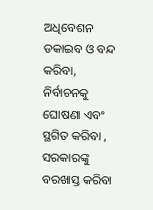ଅଧିବେଶନ ଡକାଇବ ଓ ବନ୍ଦ କରିବା, ନିର୍ବାଚନକୁ ଘୋଷଣା ଏବଂ ସ୍ଥଗିତ କରିବା , ସରକାରଙ୍କୁ ବରଖାସ୍ତ କରିବା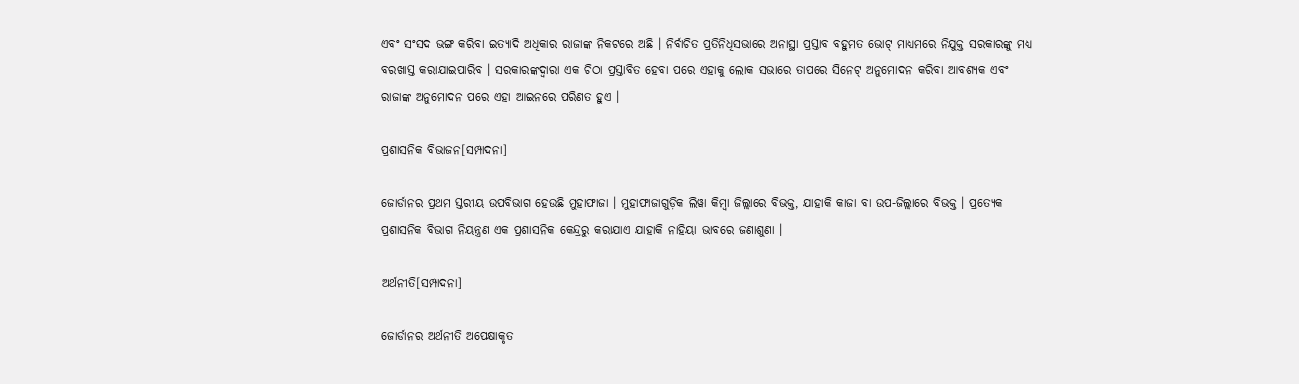ଏବଂ ସଂସଦ ଭଙ୍ଗ କରିବା ଇତ୍ୟାଦି ଅଧିକାର ରାଜାଙ୍କ ନିକଟରେ ଅଛି । ନିର୍ବାଚିତ ପ୍ରତିନିଧିସଭାରେ ଅନାସ୍ଥା ପ୍ରସ୍ତାବ ବହୁମତ ଭୋଟ୍ ମାଧ୍ୟମରେ ନିଯୁକ୍ତ ସରକାରଙ୍କୁ ମଧ୍ୟ ବରଖାସ୍ତ କରାଯାଇପାରିବ । ସରକାରଙ୍କଦ୍ୱାରା ଏକ ଚିଠା ପ୍ରସ୍ତାବିତ ହେବା ପରେ ଏହାକୁ ଲୋକ ସଭାରେ ତାପରେ ସିନେଟ୍ ଅନୁମୋଦନ କରିବା ଆବଶ୍ୟକ ଏବଂ ରାଜାଙ୍କ ଅନୁମୋଦନ ପରେ ଏହା ଆଇନରେ ପରିଣତ ହୁଏ ।

ପ୍ରଶାସନିକ ବିଭାଜନ[ସମ୍ପାଦନା]

ଜୋର୍ଡାନର ପ୍ରଥମ ସ୍ତରୀୟ ଉପବିଭାଗ ହେଉଛି ମୁହାଫାଜା । ମୁହାଫାଜାଗୁଡ଼ିକ ଲିୱା କିମ୍ବା ଜିଲ୍ଲାରେ ବିଭକ୍ତ, ଯାହାକି କାଜା ବା ଉପ-ଜିଲ୍ଲାରେ ବିଭକ୍ତ । ପ୍ରତ୍ୟେକ ପ୍ରଶାସନିକ ବିଭାଗ ନିୟନ୍ତ୍ରଣ ଏକ ପ୍ରଶାସନିକ କେନ୍ଦ୍ରରୁ କରାଯାଏ ଯାହାକି ନାହିୟା ଭାବରେ ଜଣାଶୁଣା ।

ଅର୍ଥନୀତି[ସମ୍ପାଦନା]

ଜୋର୍ଡାନର ଅର୍ଥନୀତି ଅପେକ୍ଷାକୃତ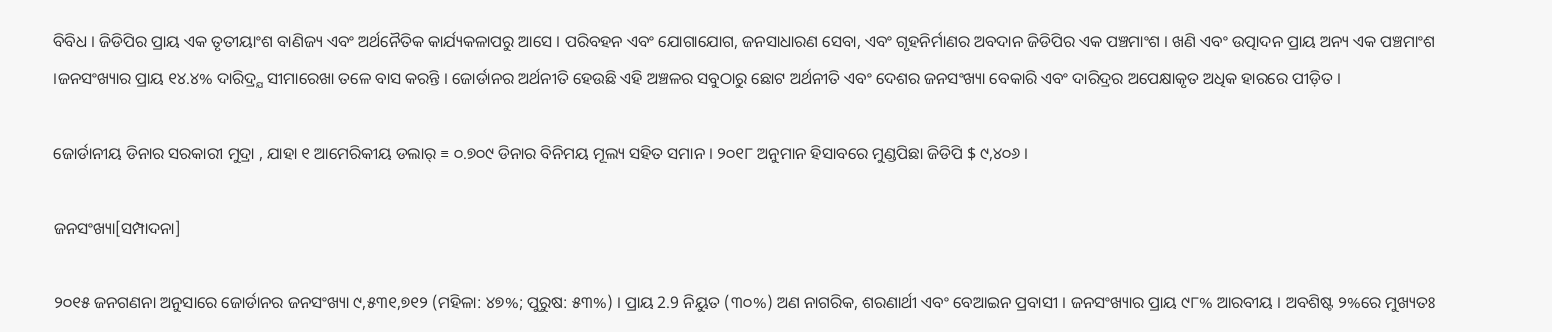ବିବିଧ । ଜିଡିପିର ପ୍ରାୟ ଏକ ତୃତୀୟାଂଶ ବାଣିଜ୍ୟ ଏବଂ ଅର୍ଥନୈତିକ କାର୍ଯ୍ୟକଳାପରୁ ଆସେ । ପରିବହନ ଏବଂ ଯୋଗାଯୋଗ, ଜନସାଧାରଣ ସେବା, ଏବଂ ଗୃହନିର୍ମାଣର ଅବଦାନ ଜିଡିପିର ଏକ ପଞ୍ଚମାଂଶ । ଖଣି ଏବଂ ଉତ୍ପାଦନ ପ୍ରାୟ ଅନ୍ୟ ଏକ ପଞ୍ଚମାଂଶ ।ଜନସଂଖ୍ୟାର ପ୍ରାୟ ୧୪.୪% ଦାରିଦ୍ର୍ଯ ସୀମାରେଖା ତଳେ ବାସ କରନ୍ତି । ଜୋର୍ଡାନର ଅର୍ଥନୀତି ହେଉଛି ଏହି ଅଞ୍ଚଳର ସବୁଠାରୁ ଛୋଟ ଅର୍ଥନୀତି ଏବଂ ଦେଶର ଜନସଂଖ୍ୟା ବେକାରି ଏବଂ ଦାରିଦ୍ରର ଅପେକ୍ଷାକୃତ ଅଧିକ ହାରରେ ପୀଡ଼ିତ ।

ଜୋର୍ଡାନୀୟ ଡିନାର ସରକାରୀ ମୁଦ୍ରା , ଯାହା ୧ ଆମେରିକୀୟ ଡଲାର୍ ≡ ୦.୭୦୯ ଡିନାର ବିନିମୟ ମୂଲ୍ୟ ସହିତ ସମାନ । ୨୦୧୮ ଅନୁମାନ ହିସାବରେ ମୁଣ୍ଡପିଛା ଜିଡିପି $ ୯,୪୦୬ ।

ଜନସଂଖ୍ୟା[ସମ୍ପାଦନା]

୨୦୧୫ ଜନଗଣନା ଅନୁସାରେ ଜୋର୍ଡାନର ଜନସଂଖ୍ୟା ୯,୫୩୧,୭୧୨ (ମହିଳା: ୪୭%; ପୁରୁଷ: ୫୩%) । ପ୍ରାୟ 2.9 ନିୟୁତ (୩୦%) ଅଣ ନାଗରିକ, ଶରଣାର୍ଥୀ ଏବଂ ବେଆଇନ ପ୍ରବାସୀ । ଜନସଂଖ୍ୟାର ପ୍ରାୟ ୯୮% ଆରବୀୟ । ଅବଶିଷ୍ଟ ୨%ରେ ମୁଖ୍ୟତଃ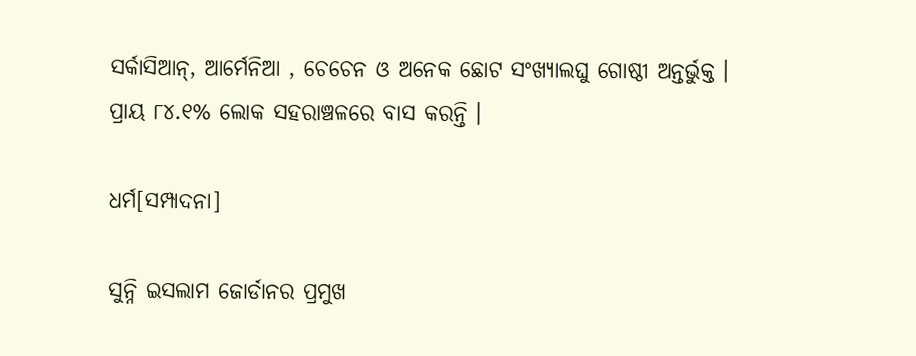ସର୍କାସିଆନ୍, ଆର୍ମେନିଆ , ଚେଚେନ ଓ ଅନେକ ଛୋଟ ସଂଖ୍ୟାଲଘୁ ଗୋଷ୍ଠୀ ଅନ୍ତର୍ଭୁକ୍ତ । ପ୍ରାୟ ୮୪.୧% ଲୋକ ସହରାଞ୍ଚଳରେ ବାସ କରନ୍ତି ।

ଧର୍ମ[ସମ୍ପାଦନା]

ସୁନ୍ନି ଇସଲାମ ଜୋର୍ଡାନର ପ୍ରମୁଖ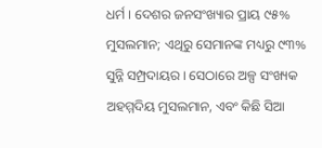ଧର୍ମ । ଦେଶର ଜନସଂଖ୍ୟାର ପ୍ରାୟ ୯୫% ମୁସଲମାନ; ଏଥିରୁ ସେମାନଙ୍କ ମଧ୍ୟରୁ ୯୩% ସୁନ୍ନି ସମ୍ପ୍ରଦାୟର । ସେଠାରେ ଅଳ୍ପ ସଂଖ୍ୟକ ଅହମ୍ମଦିୟ ମୁସଲମାନ, ଏବଂ କିଛି ସିଆ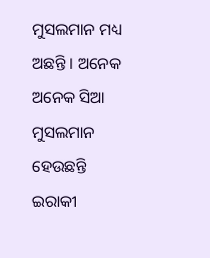ମୁସଲମାନ ମଧ୍ୟ ଅଛନ୍ତି । ଅନେକ ଅନେକ ସିଆ ମୁସଲମାନ ହେଉଛନ୍ତି ଇରାକୀ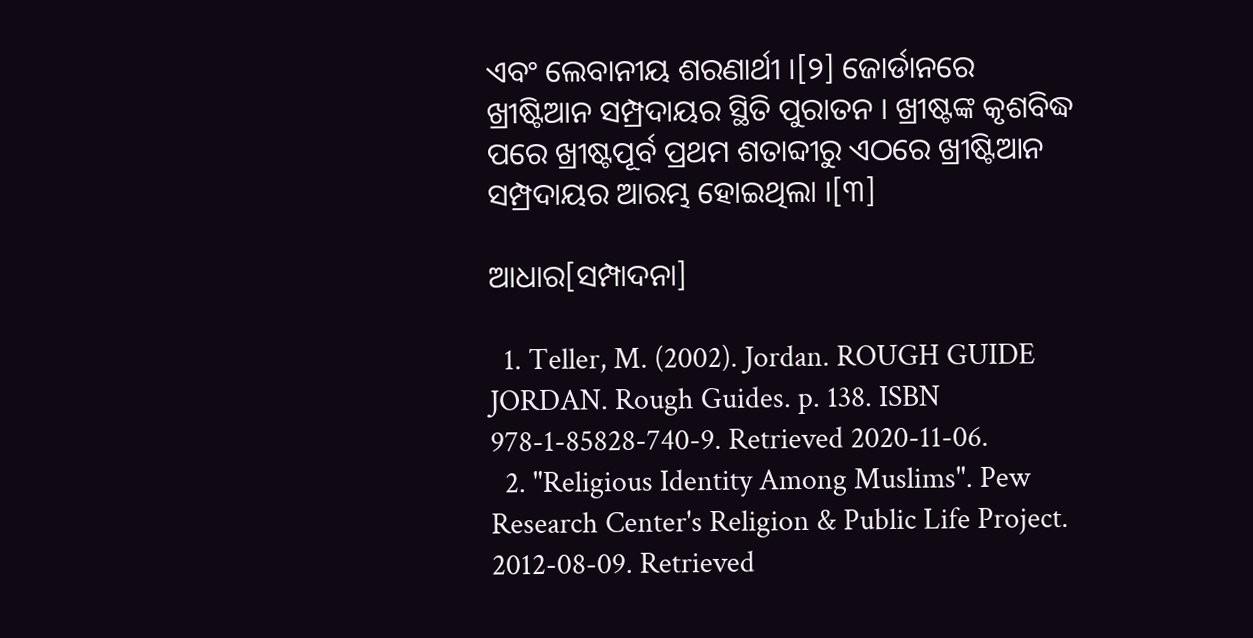ଏବଂ ଲେବାନୀୟ ଶରଣାର୍ଥୀ ।[୨] ଜୋର୍ଡାନରେ ଖ୍ରୀଷ୍ଟିଆନ ସମ୍ପ୍ରଦାୟର ସ୍ଥିତି ପୁରାତନ । ଖ୍ରୀଷ୍ଟଙ୍କ କୃଶବିଦ୍ଧ ପରେ ଖ୍ରୀଷ୍ଟପୂର୍ବ ପ୍ରଥମ ଶତାବ୍ଦୀରୁ ଏଠରେ ଖ୍ରୀଷ୍ଟିଆନ ସମ୍ପ୍ରଦାୟର ଆରମ୍ଭ ହୋଇଥିଲା ।[୩]

ଆଧାର[ସମ୍ପାଦନା]

  1. Teller, M. (2002). Jordan. ROUGH GUIDE JORDAN. Rough Guides. p. 138. ISBN 978-1-85828-740-9. Retrieved 2020-11-06.
  2. "Religious Identity Among Muslims". Pew Research Center's Religion & Public Life Project. 2012-08-09. Retrieved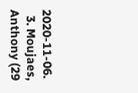2020-11-06.
  3. Moujaes, Anthony (29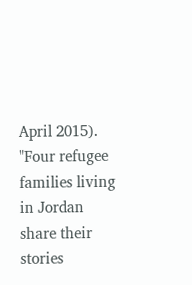April 2015). "Four refugee families living in Jordan share their stories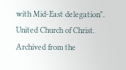with Mid-East delegation". United Church of Christ. Archived from the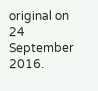original on 24 September 2016.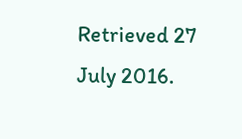Retrieved 27 July 2016.